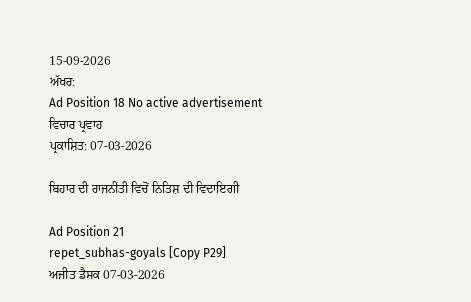15-09-2026
ਅੱਖਰ:
Ad Position 18 No active advertisement
ਵਿਚਾਰ ਪ੍ਰਵਾਹ
ਪ੍ਰਕਾਸ਼ਿਤ: 07-03-2026

ਬਿਹਾਰ ਦੀ ਰਾਜਨੀਤੀ ਵਿਚੋਂ ਨਿਤਿਸ਼ ਦੀ ਵਿਦਾਇਗੀ

Ad Position 21
repet_subhas-goyals [Copy P29]
ਅਜੀਤ ਡੈਸਕ 07-03-2026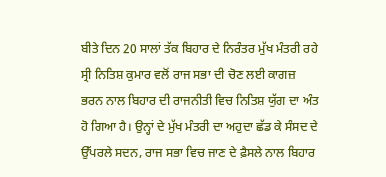ਬੀਤੇ ਦਿਨ 20 ਸਾਲਾਂ ਤੱਕ ਬਿਹਾਰ ਦੇ ਨਿਰੰਤਰ ਮੁੱਖ ਮੰਤਰੀ ਰਹੇ ਸ੍ਰੀ ਨਿਤਿਸ਼ ਕੁਮਾਰ ਵਲੋਂ ਰਾਜ ਸਭਾ ਦੀ ਚੋਣ ਲਈ ਕਾਗਜ਼ ਭਰਨ ਨਾਲ ਬਿਹਾਰ ਦੀ ਰਾਜਨੀਤੀ ਵਿਚ ਨਿਤਿਸ਼ ਯੁੱਗ ਦਾ ਅੰਤ ਹੋ ਗਿਆ ਹੈ। ਉਨ੍ਹਾਂ ਦੇ ਮੁੱਖ ਮੰਤਰੀ ਦਾ ਅਹੁਦਾ ਛੱਡ ਕੇ ਸੰਸਦ ਦੇ ਉੱਪਰਲੇ ਸਦਨ, ਰਾਜ ਸਭਾ ਵਿਚ ਜਾਣ ਦੇ ਫ਼ੈਸਲੇ ਨਾਲ ਬਿਹਾਰ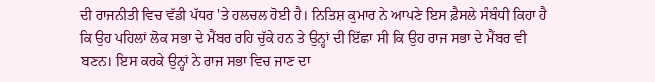ਦੀ ਰਾਜਨੀਤੀ ਵਿਚ ਵੱਡੀ ਪੱਧਰ 'ਤੇ ਹਲਚਲ ਹੋਈ ਹੈ। ਨਿਤਿਸ਼ ਕੁਮਾਰ ਨੇ ਆਪਣੇ ਇਸ ਫ਼ੈਸਲੇ ਸੰਬੰਧੀ ਕਿਹਾ ਹੈ ਕਿ ਉਹ ਪਹਿਲਾਂ ਲੋਕ ਸਭਾ ਦੇ ਮੈਂਬਰ ਰਹਿ ਚੁੱਕੇ ਹਨ ਤੇ ਉਨ੍ਹਾਂ ਦੀ ਇੱਛਾ ਸੀ ਕਿ ਉਹ ਰਾਜ ਸਭਾ ਦੇ ਮੈਂਬਰ ਵੀ ਬਣਨ। ਇਸ ਕਰਕੇ ਉਨ੍ਹਾਂ ਨੇ ਰਾਜ ਸਭਾ ਵਿਚ ਜਾਣ ਦਾ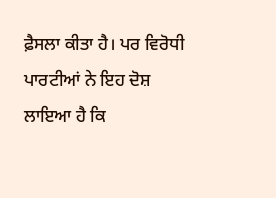ਫ਼ੈਸਲਾ ਕੀਤਾ ਹੈ। ਪਰ ਵਿਰੋਧੀ ਪਾਰਟੀਆਂ ਨੇ ਇਹ ਦੋਸ਼ ਲਾਇਆ ਹੈ ਕਿ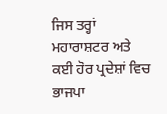ਜਿਸ ਤਰ੍ਹਾਂ ਮਹਾਰਾਸ਼ਟਰ ਅਤੇ ਕਈ ਹੋਰ ਪ੍ਰਦੇਸ਼ਾਂ ਵਿਚ ਭਾਜਪਾ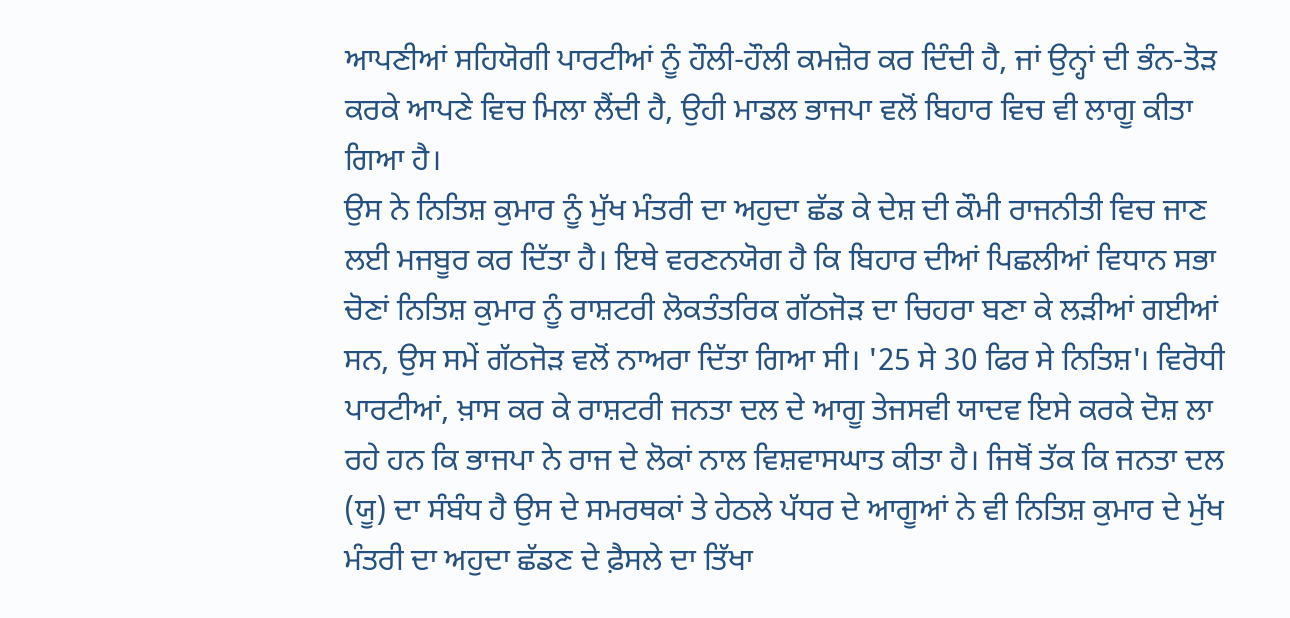ਆਪਣੀਆਂ ਸਹਿਯੋਗੀ ਪਾਰਟੀਆਂ ਨੂੰ ਹੌਲੀ-ਹੌਲੀ ਕਮਜ਼ੋਰ ਕਰ ਦਿੰਦੀ ਹੈ, ਜਾਂ ਉਨ੍ਹਾਂ ਦੀ ਭੰਨ-ਤੋੜ ਕਰਕੇ ਆਪਣੇ ਵਿਚ ਮਿਲਾ ਲੈਂਦੀ ਹੈ, ਉਹੀ ਮਾਡਲ ਭਾਜਪਾ ਵਲੋਂ ਬਿਹਾਰ ਵਿਚ ਵੀ ਲਾਗੂ ਕੀਤਾ ਗਿਆ ਹੈ।
ਉਸ ਨੇ ਨਿਤਿਸ਼ ਕੁਮਾਰ ਨੂੰ ਮੁੱਖ ਮੰਤਰੀ ਦਾ ਅਹੁਦਾ ਛੱਡ ਕੇ ਦੇਸ਼ ਦੀ ਕੌਮੀ ਰਾਜਨੀਤੀ ਵਿਚ ਜਾਣ ਲਈ ਮਜਬੂਰ ਕਰ ਦਿੱਤਾ ਹੈ। ਇਥੇ ਵਰਣਨਯੋਗ ਹੈ ਕਿ ਬਿਹਾਰ ਦੀਆਂ ਪਿਛਲੀਆਂ ਵਿਧਾਨ ਸਭਾ ਚੋਣਾਂ ਨਿਤਿਸ਼ ਕੁਮਾਰ ਨੂੰ ਰਾਸ਼ਟਰੀ ਲੋਕਤੰਤਰਿਕ ਗੱਠਜੋੜ ਦਾ ਚਿਹਰਾ ਬਣਾ ਕੇ ਲੜੀਆਂ ਗਈਆਂ ਸਨ, ਉਸ ਸਮੇਂ ਗੱਠਜੋੜ ਵਲੋਂ ਨਾਅਰਾ ਦਿੱਤਾ ਗਿਆ ਸੀ। '25 ਸੇ 30 ਫਿਰ ਸੇ ਨਿਤਿਸ਼'। ਵਿਰੋਧੀ ਪਾਰਟੀਆਂ, ਖ਼ਾਸ ਕਰ ਕੇ ਰਾਸ਼ਟਰੀ ਜਨਤਾ ਦਲ ਦੇ ਆਗੂ ਤੇਜਸਵੀ ਯਾਦਵ ਇਸੇ ਕਰਕੇ ਦੋਸ਼ ਲਾ ਰਹੇ ਹਨ ਕਿ ਭਾਜਪਾ ਨੇ ਰਾਜ ਦੇ ਲੋਕਾਂ ਨਾਲ ਵਿਸ਼ਵਾਸਘਾਤ ਕੀਤਾ ਹੈ। ਜਿਥੋਂ ਤੱਕ ਕਿ ਜਨਤਾ ਦਲ (ਯੂ) ਦਾ ਸੰਬੰਧ ਹੈ ਉਸ ਦੇ ਸਮਰਥਕਾਂ ਤੇ ਹੇਠਲੇ ਪੱਧਰ ਦੇ ਆਗੂਆਂ ਨੇ ਵੀ ਨਿਤਿਸ਼ ਕੁਮਾਰ ਦੇ ਮੁੱਖ ਮੰਤਰੀ ਦਾ ਅਹੁਦਾ ਛੱਡਣ ਦੇ ਫ਼ੈਸਲੇ ਦਾ ਤਿੱਖਾ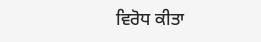ਵਿਰੋਧ ਕੀਤਾ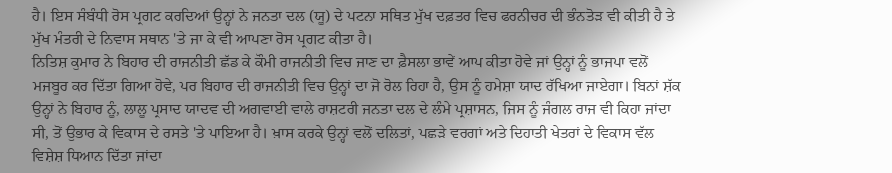ਹੈ। ਇਸ ਸੰਬੰਧੀ ਰੋਸ ਪ੍ਰਗਟ ਕਰਦਿਆਂ ਉਨ੍ਹਾਂ ਨੇ ਜਨਤਾ ਦਲ (ਯੂ) ਦੇ ਪਟਨਾ ਸਥਿਤ ਮੁੱਖ ਦਫ਼ਤਰ ਵਿਚ ਫਰਨੀਚਰ ਦੀ ਭੰਨਤੋੜ ਵੀ ਕੀਤੀ ਹੈ ਤੇ ਮੁੱਖ ਮੰਤਰੀ ਦੇ ਨਿਵਾਸ ਸਥਾਨ 'ਤੇ ਜਾ ਕੇ ਵੀ ਆਪਣਾ ਰੋਸ ਪ੍ਰਗਟ ਕੀਤਾ ਹੈ।
ਨਿਤਿਸ਼ ਕੁਮਾਰ ਨੇ ਬਿਹਾਰ ਦੀ ਰਾਜਨੀਤੀ ਛੱਡ ਕੇ ਕੌਮੀ ਰਾਜਨੀਤੀ ਵਿਚ ਜਾਣ ਦਾ ਫ਼ੈਸਲਾ ਭਾਵੇਂ ਆਪ ਕੀਤਾ ਹੋਵੇ ਜਾਂ ਉਨ੍ਹਾਂ ਨੂੰ ਭਾਜਪਾ ਵਲੋਂ ਮਜਬੂਰ ਕਰ ਦਿੱਤਾ ਗਿਆ ਹੋਵੇ, ਪਰ ਬਿਹਾਰ ਦੀ ਰਾਜਨੀਤੀ ਵਿਚ ਉਨ੍ਹਾਂ ਦਾ ਜੋ ਰੋਲ ਰਿਹਾ ਹੈ, ਉਸ ਨੂੰ ਹਮੇਸ਼ਾ ਯਾਦ ਰੱਖਿਆ ਜਾਏਗਾ। ਬਿਨਾਂ ਸ਼ੱਕ ਉਨ੍ਹਾਂ ਨੇ ਬਿਹਾਰ ਨੂੰ, ਲਾਲੂ ਪ੍ਰਸਾਦ ਯਾਦਵ ਦੀ ਅਗਵਾਈ ਵਾਲੇ ਰਾਸ਼ਟਰੀ ਜਨਤਾ ਦਲ ਦੇ ਲੰਮੇ ਪ੍ਰਸ਼ਾਸਨ, ਜਿਸ ਨੂੰ ਜੰਗਲ ਰਾਜ ਵੀ ਕਿਹਾ ਜਾਂਦਾ ਸੀ, ਤੋਂ ਉਭਾਰ ਕੇ ਵਿਕਾਸ ਦੇ ਰਸਤੇ 'ਤੇ ਪਾਇਆ ਹੈ। ਖ਼ਾਸ ਕਰਕੇ ਉਨ੍ਹਾਂ ਵਲੋਂ ਦਲਿਤਾਂ, ਪਛੜੇ ਵਰਗਾਂ ਅਤੇ ਦਿਹਾਤੀ ਖੇਤਰਾਂ ਦੇ ਵਿਕਾਸ ਵੱਲ ਵਿਸ਼ੇਸ਼ ਧਿਆਨ ਦਿੱਤਾ ਜਾਂਦਾ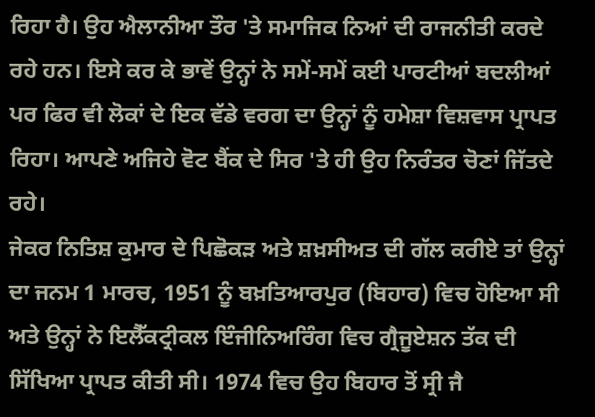ਰਿਹਾ ਹੈ। ਉਹ ਐਲਾਨੀਆ ਤੌਰ 'ਤੇ ਸਮਾਜਿਕ ਨਿਆਂ ਦੀ ਰਾਜਨੀਤੀ ਕਰਦੇ ਰਹੇ ਹਨ। ਇਸੇ ਕਰ ਕੇ ਭਾਵੇਂ ਉਨ੍ਹਾਂ ਨੇ ਸਮੇਂ-ਸਮੇਂ ਕਈ ਪਾਰਟੀਆਂ ਬਦਲੀਆਂ ਪਰ ਫਿਰ ਵੀ ਲੋਕਾਂ ਦੇ ਇਕ ਵੱਡੇ ਵਰਗ ਦਾ ਉਨ੍ਹਾਂ ਨੂੰ ਹਮੇਸ਼ਾ ਵਿਸ਼ਵਾਸ ਪ੍ਰਾਪਤ ਰਿਹਾ। ਆਪਣੇ ਅਜਿਹੇ ਵੋਟ ਬੈਂਕ ਦੇ ਸਿਰ 'ਤੇ ਹੀ ਉਹ ਨਿਰੰਤਰ ਚੋਣਾਂ ਜਿੱਤਦੇ ਰਹੇ।
ਜੇਕਰ ਨਿਤਿਸ਼ ਕੁਮਾਰ ਦੇ ਪਿਛੋਕੜ ਅਤੇ ਸ਼ਖ਼ਸੀਅਤ ਦੀ ਗੱਲ ਕਰੀਏ ਤਾਂ ਉਨ੍ਹਾਂ ਦਾ ਜਨਮ 1 ਮਾਰਚ, 1951 ਨੂੰ ਬਖ਼ਤਿਆਰਪੁਰ (ਬਿਹਾਰ) ਵਿਚ ਹੋਇਆ ਸੀ ਅਤੇ ਉਨ੍ਹਾਂ ਨੇ ਇਲੈੱਕਟ੍ਰੀਕਲ ਇੰਜੀਨਿਅਰਿੰਗ ਵਿਚ ਗ੍ਰੈਜੂਏਸ਼ਨ ਤੱਕ ਦੀ ਸਿੱਖਿਆ ਪ੍ਰਾਪਤ ਕੀਤੀ ਸੀ। 1974 ਵਿਚ ਉਹ ਬਿਹਾਰ ਤੋਂ ਸ੍ਰੀ ਜੈ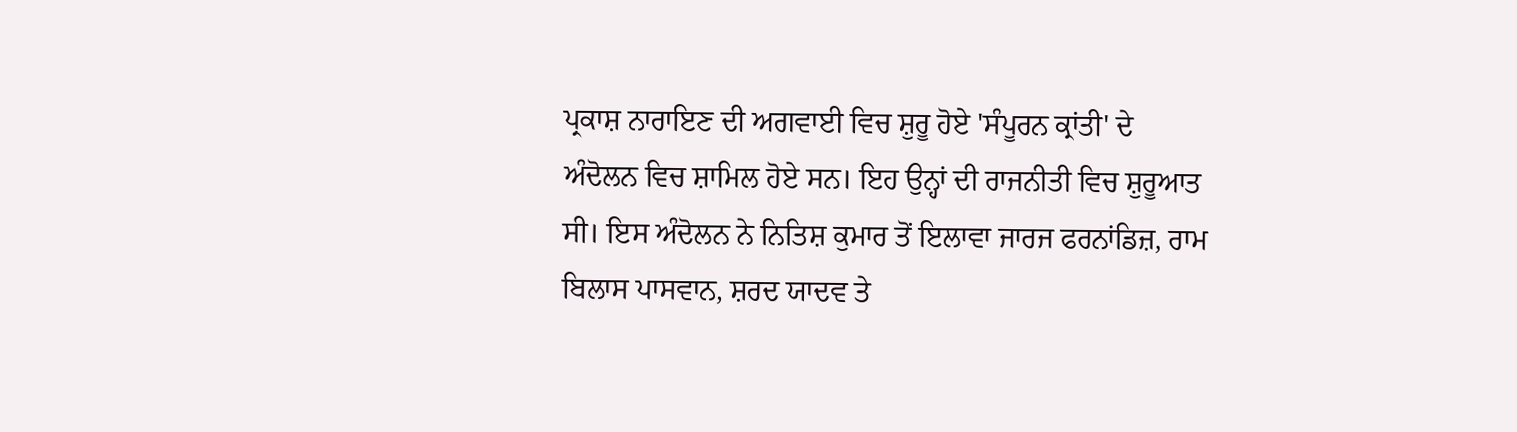ਪ੍ਰਕਾਸ਼ ਨਾਰਾਇਣ ਦੀ ਅਗਵਾਈ ਵਿਚ ਸ਼ੁਰੂ ਹੋਏ 'ਸੰਪੂਰਨ ਕ੍ਰਾਂਤੀ' ਦੇ ਅੰਦੋਲਨ ਵਿਚ ਸ਼ਾਮਿਲ ਹੋਏ ਸਨ। ਇਹ ਉਨ੍ਹਾਂ ਦੀ ਰਾਜਨੀਤੀ ਵਿਚ ਸ਼ੁਰੂਆਤ ਸੀ। ਇਸ ਅੰਦੋਲਨ ਨੇ ਨਿਤਿਸ਼ ਕੁਮਾਰ ਤੋਂ ਇਲਾਵਾ ਜਾਰਜ ਫਰਨਾਂਡਿਜ਼, ਰਾਮ ਬਿਲਾਸ ਪਾਸਵਾਨ, ਸ਼ਰਦ ਯਾਦਵ ਤੇ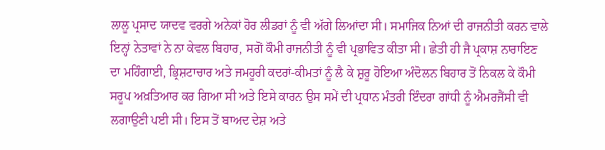ਲਾਲੂ ਪ੍ਰਸਾਦ ਯਾਦਵ ਵਰਗੇ ਅਨੇਕਾਂ ਹੋਰ ਲੀਡਰਾਂ ਨੂੰ ਵੀ ਅੱਗੇ ਲਿਆਂਦਾ ਸੀ। ਸਮਾਜਿਕ ਨਿਆਂ ਦੀ ਰਾਜਨੀਤੀ ਕਰਨ ਵਾਲੇ ਇਨ੍ਹਾਂ ਨੇਤਾਵਾਂ ਨੇ ਨਾ ਕੇਵਲ ਬਿਹਾਰ, ਸਗੋਂ ਕੌਮੀ ਰਾਜਨੀਤੀ ਨੂੰ ਵੀ ਪ੍ਰਭਾਵਿਤ ਕੀਤਾ ਸੀ। ਛੇਤੀ ਹੀ ਜੈ ਪ੍ਰਕਾਸ਼ ਨਾਰਾਇਣ ਦਾ ਮਹਿੰਗਾਈ, ਭ੍ਰਿਸ਼ਟਾਚਾਰ ਅਤੇ ਜਮਹੂਰੀ ਕਦਰਾਂ-ਕੀਮਤਾਂ ਨੂੰ ਲੈ ਕੇ ਸ਼ੁਰੂ ਹੋਇਆ ਅੰਦੋਲਨ ਬਿਹਾਰ ਤੋਂ ਨਿਕਲ ਕੇ ਕੌਮੀ ਸਰੂਪ ਅਖ਼ਤਿਆਰ ਕਰ ਗਿਆ ਸੀ ਅਤੇ ਇਸੇ ਕਾਰਨ ਉਸ ਸਮੇਂ ਦੀ ਪ੍ਰਧਾਨ ਮੰਤਰੀ ਇੰਦਰਾ ਗਾਂਧੀ ਨੂੰ ਐਮਰਜੈਂਸੀ ਵੀ ਲਗਾਉਣੀ ਪਈ ਸੀ। ਇਸ ਤੋਂ ਬਾਅਦ ਦੇਸ਼ ਅਤੇ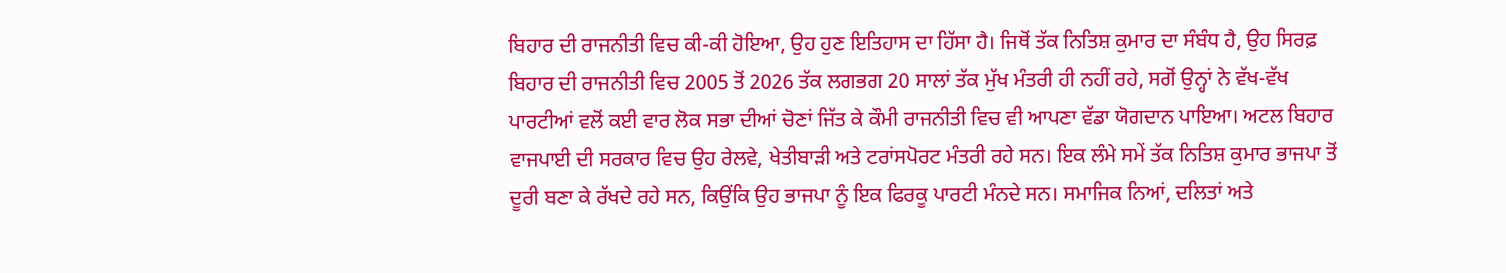ਬਿਹਾਰ ਦੀ ਰਾਜਨੀਤੀ ਵਿਚ ਕੀ-ਕੀ ਹੋਇਆ, ਉਹ ਹੁਣ ਇਤਿਹਾਸ ਦਾ ਹਿੱਸਾ ਹੈ। ਜਿਥੋਂ ਤੱਕ ਨਿਤਿਸ਼ ਕੁਮਾਰ ਦਾ ਸੰਬੰਧ ਹੈ, ਉਹ ਸਿਰਫ਼ ਬਿਹਾਰ ਦੀ ਰਾਜਨੀਤੀ ਵਿਚ 2005 ਤੋਂ 2026 ਤੱਕ ਲਗਭਗ 20 ਸਾਲਾਂ ਤੱਕ ਮੁੱਖ ਮੰਤਰੀ ਹੀ ਨਹੀਂ ਰਹੇ, ਸਗੋਂ ਉਨ੍ਹਾਂ ਨੇ ਵੱਖ-ਵੱਖ ਪਾਰਟੀਆਂ ਵਲੋਂ ਕਈ ਵਾਰ ਲੋਕ ਸਭਾ ਦੀਆਂ ਚੋਣਾਂ ਜਿੱਤ ਕੇ ਕੌਮੀ ਰਾਜਨੀਤੀ ਵਿਚ ਵੀ ਆਪਣਾ ਵੱਡਾ ਯੋਗਦਾਨ ਪਾਇਆ। ਅਟਲ ਬਿਹਾਰ ਵਾਜਪਾਈ ਦੀ ਸਰਕਾਰ ਵਿਚ ਉਹ ਰੇਲਵੇ, ਖੇਤੀਬਾੜੀ ਅਤੇ ਟਰਾਂਸਪੋਰਟ ਮੰਤਰੀ ਰਹੇ ਸਨ। ਇਕ ਲੰਮੇ ਸਮੇਂ ਤੱਕ ਨਿਤਿਸ਼ ਕੁਮਾਰ ਭਾਜਪਾ ਤੋਂ ਦੂਰੀ ਬਣਾ ਕੇ ਰੱਖਦੇ ਰਹੇ ਸਨ, ਕਿਉਂਕਿ ਉਹ ਭਾਜਪਾ ਨੂੰ ਇਕ ਫਿਰਕੂ ਪਾਰਟੀ ਮੰਨਦੇ ਸਨ। ਸਮਾਜਿਕ ਨਿਆਂ, ਦਲਿਤਾਂ ਅਤੇ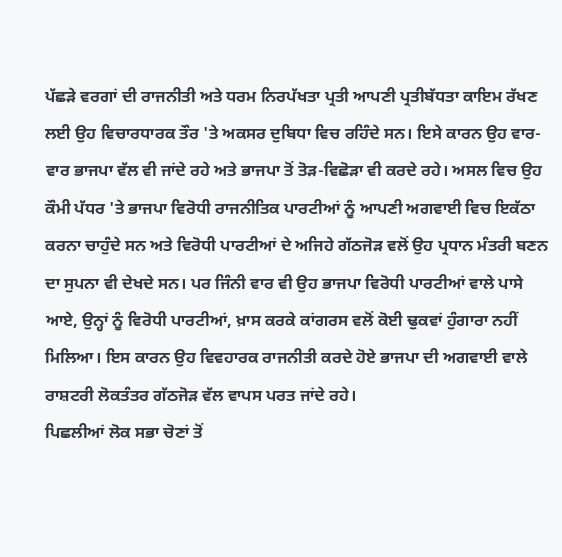ਪੱਛੜੇ ਵਰਗਾਂ ਦੀ ਰਾਜਨੀਤੀ ਅਤੇ ਧਰਮ ਨਿਰਪੱਖਤਾ ਪ੍ਰਤੀ ਆਪਣੀ ਪ੍ਰਤੀਬੱਧਤਾ ਕਾਇਮ ਰੱਖਣ ਲਈ ਉਹ ਵਿਚਾਰਧਾਰਕ ਤੌਰ 'ਤੇ ਅਕਸਰ ਦੁਬਿਧਾ ਵਿਚ ਰਹਿੰਦੇ ਸਨ। ਇਸੇ ਕਾਰਨ ਉਹ ਵਾਰ-ਵਾਰ ਭਾਜਪਾ ਵੱਲ ਵੀ ਜਾਂਦੇ ਰਹੇ ਅਤੇ ਭਾਜਪਾ ਤੋਂ ਤੋੜ-ਵਿਛੋੜਾ ਵੀ ਕਰਦੇ ਰਹੇ। ਅਸਲ ਵਿਚ ਉਹ ਕੌਮੀ ਪੱਧਰ 'ਤੇ ਭਾਜਪਾ ਵਿਰੋਧੀ ਰਾਜਨੀਤਿਕ ਪਾਰਟੀਆਂ ਨੂੰ ਆਪਣੀ ਅਗਵਾਈ ਵਿਚ ਇਕੱਠਾ ਕਰਨਾ ਚਾਹੁੰਦੇ ਸਨ ਅਤੇ ਵਿਰੋਧੀ ਪਾਰਟੀਆਂ ਦੇ ਅਜਿਹੇ ਗੱਠਜੋੜ ਵਲੋਂ ਉਹ ਪ੍ਰਧਾਨ ਮੰਤਰੀ ਬਣਨ ਦਾ ਸੁਪਨਾ ਵੀ ਦੇਖਦੇ ਸਨ। ਪਰ ਜਿੰਨੀ ਵਾਰ ਵੀ ਉਹ ਭਾਜਪਾ ਵਿਰੋਧੀ ਪਾਰਟੀਆਂ ਵਾਲੇ ਪਾਸੇ ਆਏ, ਉਨ੍ਹਾਂ ਨੂੰ ਵਿਰੋਧੀ ਪਾਰਟੀਆਂ, ਖ਼ਾਸ ਕਰਕੇ ਕਾਂਗਰਸ ਵਲੋਂ ਕੋਈ ਢੁਕਵਾਂ ਹੁੰਗਾਰਾ ਨਹੀਂ ਮਿਲਿਆ। ਇਸ ਕਾਰਨ ਉਹ ਵਿਵਹਾਰਕ ਰਾਜਨੀਤੀ ਕਰਦੇ ਹੋਏ ਭਾਜਪਾ ਦੀ ਅਗਵਾਈ ਵਾਲੇ ਰਾਸ਼ਟਰੀ ਲੋਕਤੰਤਰ ਗੱਠਜੋੜ ਵੱਲ ਵਾਪਸ ਪਰਤ ਜਾਂਦੇ ਰਹੇ।
ਪਿਛਲੀਆਂ ਲੋਕ ਸਭਾ ਚੋਣਾਂ ਤੋਂ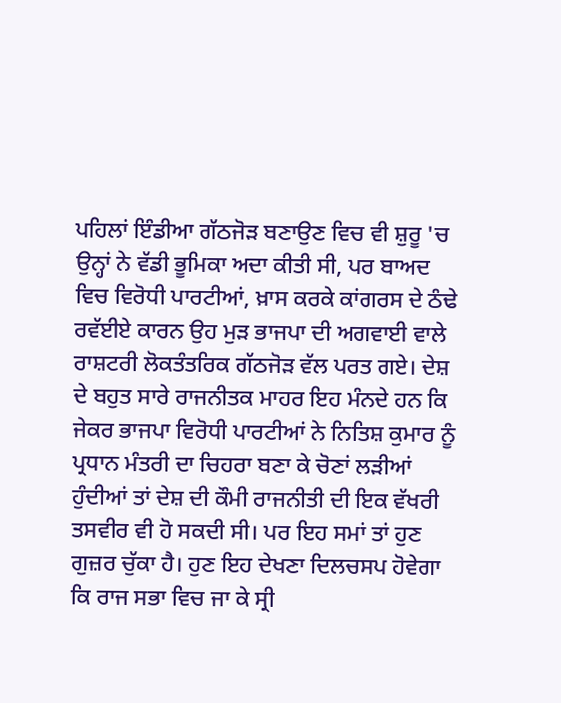ਪਹਿਲਾਂ ਇੰਡੀਆ ਗੱਠਜੋੜ ਬਣਾਉਣ ਵਿਚ ਵੀ ਸ਼ੁਰੂ 'ਚ ਉਨ੍ਹਾਂ ਨੇ ਵੱਡੀ ਭੂਮਿਕਾ ਅਦਾ ਕੀਤੀ ਸੀ, ਪਰ ਬਾਅਦ ਵਿਚ ਵਿਰੋਧੀ ਪਾਰਟੀਆਂ, ਖ਼ਾਸ ਕਰਕੇ ਕਾਂਗਰਸ ਦੇ ਠੰਢੇ ਰਵੱਈਏ ਕਾਰਨ ਉਹ ਮੁੜ ਭਾਜਪਾ ਦੀ ਅਗਵਾਈ ਵਾਲੇ ਰਾਸ਼ਟਰੀ ਲੋਕਤੰਤਰਿਕ ਗੱਠਜੋੜ ਵੱਲ ਪਰਤ ਗਏ। ਦੇਸ਼ ਦੇ ਬਹੁਤ ਸਾਰੇ ਰਾਜਨੀਤਕ ਮਾਹਰ ਇਹ ਮੰਨਦੇ ਹਨ ਕਿ ਜੇਕਰ ਭਾਜਪਾ ਵਿਰੋਧੀ ਪਾਰਟੀਆਂ ਨੇ ਨਿਤਿਸ਼ ਕੁਮਾਰ ਨੂੰ ਪ੍ਰਧਾਨ ਮੰਤਰੀ ਦਾ ਚਿਹਰਾ ਬਣਾ ਕੇ ਚੋਣਾਂ ਲੜੀਆਂ ਹੁੰਦੀਆਂ ਤਾਂ ਦੇਸ਼ ਦੀ ਕੌਮੀ ਰਾਜਨੀਤੀ ਦੀ ਇਕ ਵੱਖਰੀ ਤਸਵੀਰ ਵੀ ਹੋ ਸਕਦੀ ਸੀ। ਪਰ ਇਹ ਸਮਾਂ ਤਾਂ ਹੁਣ ਗੁਜ਼ਰ ਚੁੱਕਾ ਹੈ। ਹੁਣ ਇਹ ਦੇਖਣਾ ਦਿਲਚਸਪ ਹੋਵੇਗਾ ਕਿ ਰਾਜ ਸਭਾ ਵਿਚ ਜਾ ਕੇ ਸ੍ਰੀ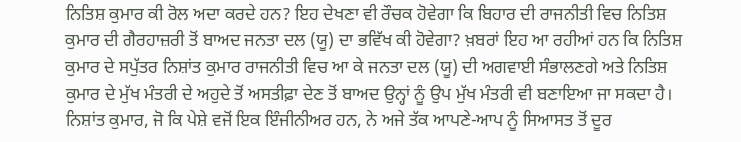ਨਿਤਿਸ਼ ਕੁਮਾਰ ਕੀ ਰੋਲ ਅਦਾ ਕਰਦੇ ਹਨ? ਇਹ ਦੇਖਣਾ ਵੀ ਰੌਚਕ ਹੋਵੇਗਾ ਕਿ ਬਿਹਾਰ ਦੀ ਰਾਜਨੀਤੀ ਵਿਚ ਨਿਤਿਸ਼ ਕੁਮਾਰ ਦੀ ਗੈਰਹਾਜ਼ਰੀ ਤੋਂ ਬਾਅਦ ਜਨਤਾ ਦਲ (ਯੂ) ਦਾ ਭਵਿੱਖ ਕੀ ਹੋਵੇਗਾ? ਖ਼ਬਰਾਂ ਇਹ ਆ ਰਹੀਆਂ ਹਨ ਕਿ ਨਿਤਿਸ਼ ਕੁਮਾਰ ਦੇ ਸਪੁੱਤਰ ਨਿਸ਼ਾਂਤ ਕੁਮਾਰ ਰਾਜਨੀਤੀ ਵਿਚ ਆ ਕੇ ਜਨਤਾ ਦਲ (ਯੂ) ਦੀ ਅਗਵਾਈ ਸੰਭਾਲਣਗੇ ਅਤੇ ਨਿਤਿਸ਼ ਕੁਮਾਰ ਦੇ ਮੁੱਖ ਮੰਤਰੀ ਦੇ ਅਹੁਦੇ ਤੋਂ ਅਸਤੀਫ਼ਾ ਦੇਣ ਤੋਂ ਬਾਅਦ ਉਨ੍ਹਾਂ ਨੂੰ ਉਪ ਮੁੱਖ ਮੰਤਰੀ ਵੀ ਬਣਾਇਆ ਜਾ ਸਕਦਾ ਹੈ। ਨਿਸ਼ਾਂਤ ਕੁਮਾਰ, ਜੋ ਕਿ ਪੇਸ਼ੇ ਵਜੋਂ ਇਕ ਇੰਜੀਨੀਅਰ ਹਨ, ਨੇ ਅਜੇ ਤੱਕ ਆਪਣੇ-ਆਪ ਨੂੰ ਸਿਆਸਤ ਤੋਂ ਦੂਰ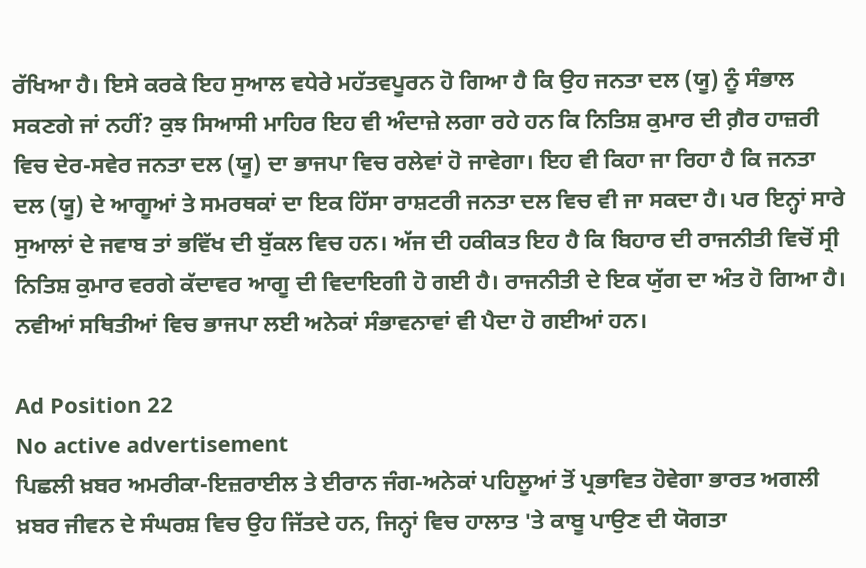ਰੱਖਿਆ ਹੈ। ਇਸੇ ਕਰਕੇ ਇਹ ਸੁਆਲ ਵਧੇਰੇ ਮਹੱਤਵਪੂਰਨ ਹੋ ਗਿਆ ਹੈ ਕਿ ਉਹ ਜਨਤਾ ਦਲ (ਯੂ) ਨੂੰ ਸੰਭਾਲ ਸਕਣਗੇ ਜਾਂ ਨਹੀਂ? ਕੁਝ ਸਿਆਸੀ ਮਾਹਿਰ ਇਹ ਵੀ ਅੰਦਾਜ਼ੇ ਲਗਾ ਰਹੇ ਹਨ ਕਿ ਨਿਤਿਸ਼ ਕੁਮਾਰ ਦੀ ਗ਼ੈਰ ਹਾਜ਼ਰੀ ਵਿਚ ਦੇਰ-ਸਵੇਰ ਜਨਤਾ ਦਲ (ਯੂ) ਦਾ ਭਾਜਪਾ ਵਿਚ ਰਲੇਵਾਂ ਹੋ ਜਾਵੇਗਾ। ਇਹ ਵੀ ਕਿਹਾ ਜਾ ਰਿਹਾ ਹੈ ਕਿ ਜਨਤਾ ਦਲ (ਯੂ) ਦੇ ਆਗੂਆਂ ਤੇ ਸਮਰਥਕਾਂ ਦਾ ਇਕ ਹਿੱਸਾ ਰਾਸ਼ਟਰੀ ਜਨਤਾ ਦਲ ਵਿਚ ਵੀ ਜਾ ਸਕਦਾ ਹੈ। ਪਰ ਇਨ੍ਹਾਂ ਸਾਰੇ ਸੁਆਲਾਂ ਦੇ ਜਵਾਬ ਤਾਂ ਭਵਿੱਖ ਦੀ ਬੁੱਕਲ ਵਿਚ ਹਨ। ਅੱਜ ਦੀ ਹਕੀਕਤ ਇਹ ਹੈ ਕਿ ਬਿਹਾਰ ਦੀ ਰਾਜਨੀਤੀ ਵਿਚੋਂ ਸ੍ਰੀ ਨਿਤਿਸ਼ ਕੁਮਾਰ ਵਰਗੇ ਕੱਦਾਵਰ ਆਗੂ ਦੀ ਵਿਦਾਇਗੀ ਹੋ ਗਈ ਹੈ। ਰਾਜਨੀਤੀ ਦੇ ਇਕ ਯੁੱਗ ਦਾ ਅੰਤ ਹੋ ਗਿਆ ਹੈ। ਨਵੀਆਂ ਸਥਿਤੀਆਂ ਵਿਚ ਭਾਜਪਾ ਲਈ ਅਨੇਕਾਂ ਸੰਭਾਵਨਾਵਾਂ ਵੀ ਪੈਦਾ ਹੋ ਗਈਆਂ ਹਨ।

Ad Position 22
No active advertisement
ਪਿਛਲੀ ਖ਼ਬਰ ਅਮਰੀਕਾ-ਇਜ਼ਰਾਈਲ ਤੇ ਈਰਾਨ ਜੰਗ-ਅਨੇਕਾਂ ਪਹਿਲੂਆਂ ਤੋਂ ਪ੍ਰਭਾਵਿਤ ਹੋਵੇਗਾ ਭਾਰਤ ਅਗਲੀ ਖ਼ਬਰ ਜੀਵਨ ਦੇ ਸੰਘਰਸ਼ ਵਿਚ ਉਹ ਜਿੱਤਦੇ ਹਨ, ਜਿਨ੍ਹਾਂ ਵਿਚ ਹਾਲਾਤ 'ਤੇ ਕਾਬੂ ਪਾਉਣ ਦੀ ਯੋਗਤਾ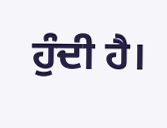ਹੁੰਦੀ ਹੈ।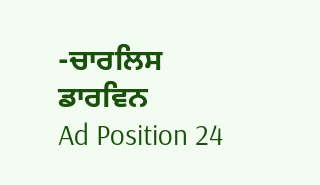-ਚਾਰਲਿਸ ਡਾਰਵਿਨ
Ad Position 24